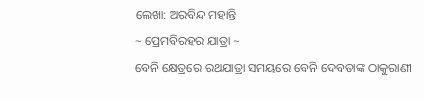ଲେଖା: ଅରବିନ୍ଦ ମହାନ୍ତି
~ ପ୍ରେମବିରହର ଯାତ୍ରା ~
ବେନି କ୍ଷେତ୍ରରେ ରଥଯାତ୍ରା ସମୟରେ ବେନି ଦେବତାଙ୍କ ଠାକୁରାଣୀ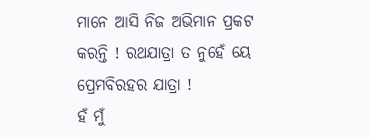ମାନେ ଆସି ନିଜ ଅଭିମାନ ପ୍ରକଟ କରନ୍ତି ! ରଥଯାତ୍ରା ତ ନୁହେଁ ୟେ ପ୍ରେମବିରହର ଯାତ୍ରା !
ହଁ ମୁଁ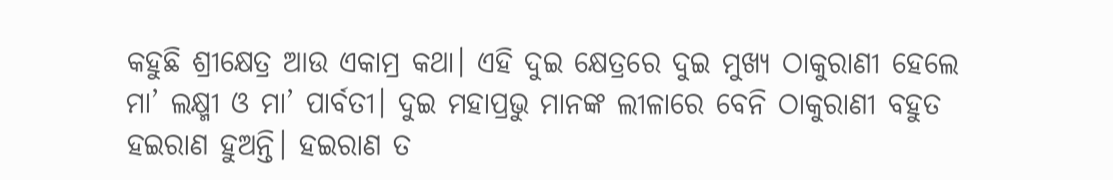କହୁଛି ଶ୍ରୀକ୍ଷେତ୍ର ଆଉ ଏକାମ୍ର କଥା। ଏହି ଦୁଇ କ୍ଷେତ୍ରରେ ଦୁଇ ମୁଖ୍ୟ ଠାକୁରାଣୀ ହେଲେ ମା’ ଲକ୍ଷ୍ମୀ ଓ ମା’ ପାର୍ବତୀ। ଦୁଇ ମହାପ୍ରଭୁ ମାନଙ୍କ ଲୀଳାରେ ବେନି ଠାକୁରାଣୀ ବହୁତ ହଇରାଣ ହୁଅନ୍ତି। ହଇରାଣ ତ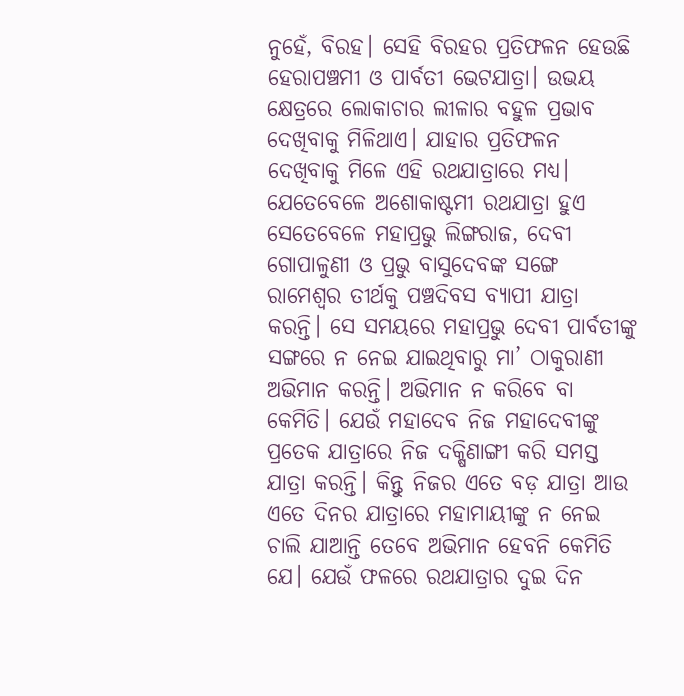ନୁହେଁ, ବିରହ। ସେହି ବିରହର ପ୍ରତିଫଳନ ହେଉଛି ହେରାପଞ୍ଚମୀ ଓ ପାର୍ବତୀ ଭେଟଯାତ୍ରା। ଉଭୟ କ୍ଷେତ୍ରରେ ଲୋକାଚାର ଲୀଳାର ବହୁଳ ପ୍ରଭାବ ଦେଖିବାକୁ ମିଳିଥାଏ। ଯାହାର ପ୍ରତିଫଳନ ଦେଖିବାକୁ ମିଳେ ଏହି ରଥଯାତ୍ରାରେ ମଧ୍ଯ।
ଯେତେବେଳେ ଅଶୋକାଷ୍ଟମୀ ରଥଯାତ୍ରା ହୁଏ ସେତେବେଳେ ମହାପ୍ରଭୁ ଲିଙ୍ଗରାଜ, ଦେବୀ ଗୋପାଳୁଣୀ ଓ ପ୍ରଭୁ ବାସୁଦେବଙ୍କ ସଙ୍ଗେ ରାମେଶ୍ୱର ତୀର୍ଥକୁ ପଞ୍ଚଦିବସ ବ୍ୟାପୀ ଯାତ୍ରା କରନ୍ତି। ସେ ସମୟରେ ମହାପ୍ରଭୁ ଦେବୀ ପାର୍ବତୀଙ୍କୁ ସଙ୍ଗରେ ନ ନେଇ ଯାଇଥିବାରୁ ମା’ ଠାକୁରାଣୀ ଅଭିମାନ କରନ୍ତି। ଅଭିମାନ ନ କରିବେ ବା କେମିତି। ଯେଉଁ ମହାଦେବ ନିଜ ମହାଦେବୀଙ୍କୁ ପ୍ରତେକ ଯାତ୍ରାରେ ନିଜ ଦକ୍ଷିଣାଙ୍ଗୀ କରି ସମସ୍ତ ଯାତ୍ରା କରନ୍ତି। କିନ୍ତୁ ନିଜର ଏତେ ବଡ଼ ଯାତ୍ରା ଆଉ ଏତେ ଦିନର ଯାତ୍ରାରେ ମହାମାୟୀଙ୍କୁ ନ ନେଇ ଚାଲି ଯାଆନ୍ତି ତେବେ ଅଭିମାନ ହେବନି କେମିତି ଯେ। ଯେଉଁ ଫଳରେ ରଥଯାତ୍ରାର ଦୁଇ ଦିନ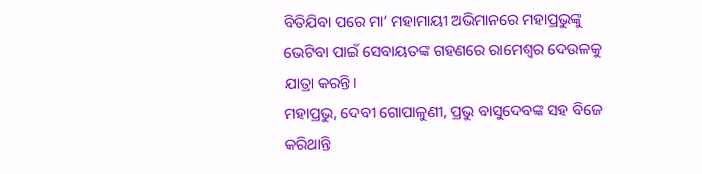ବିତିଯିବା ପରେ ମା’ ମହାମାୟୀ ଅଭିମାନରେ ମହାପ୍ରଭୁଙ୍କୁ ଭେଟିବା ପାଇଁ ସେବାୟତଙ୍କ ଗହଣରେ ରାମେଶ୍ୱର ଦେଉଳକୁ ଯାତ୍ରା କରନ୍ତି।
ମହାପ୍ରଭୁ, ଦେବୀ ଗୋପାଳୁଣୀ, ପ୍ରଭୁ ବାସୁଦେବଙ୍କ ସହ ବିଜେ କରିଥାନ୍ତି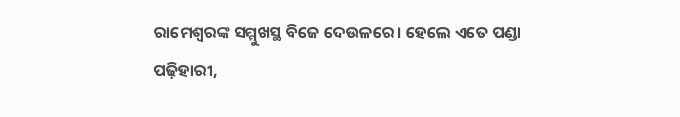ରାମେଶ୍ୱରଙ୍କ ସମ୍ମୁଖସ୍ଥ ବିଜେ ଦେଉଳରେ। ହେଲେ ଏତେ ପଣ୍ଡା ପଢ଼ିହାରୀ,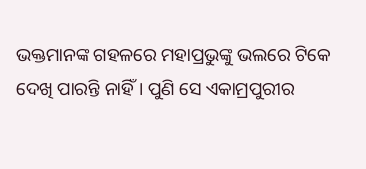ଭକ୍ତମାନଙ୍କ ଗହଳରେ ମହାପ୍ରଭୁଙ୍କୁ ଭଲରେ ଟିକେ ଦେଖି ପାରନ୍ତି ନାହିଁ। ପୁଣି ସେ ଏକାମ୍ରପୁରୀର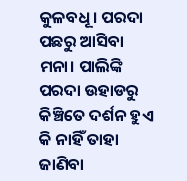କୁଳବଧୂ। ପରଦା ପଛରୁ ଆସିବା ମନା। ପାଲିଙ୍କି ପରଦା ଉହାଡରୁ କିଞ୍ଚିତେ ଦର୍ଶନ ହୁଏ କି ନାହିଁ ତାହା ଜାଣିବା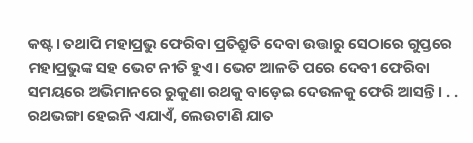କଷ୍ଟ। ତଥାପି ମହାପ୍ରଭୁ ଫେରିବା ପ୍ରତିଶ୍ରୁତି ଦେବା ଉତ୍ତାରୁ ସେଠାରେ ଗୁପ୍ତରେ ମହାପ୍ରଭୁଙ୍କ ସହ ଭେଟ ନୀତି ହୁଏ। ଭେଟ ଆଳତି ପରେ ଦେବୀ ଫେରିବା ସମୟରେ ଅଭିମାନରେ ରୁକୁଣା ରଥକୁ ବାଡ଼େଇ ଦେଉଳକୁ ଫେରି ଆସନ୍ତି। . . ରଥଭଙ୍ଗା ହେଇନି ଏଯାଏଁ, ଲେଉଟାଣି ଯାତ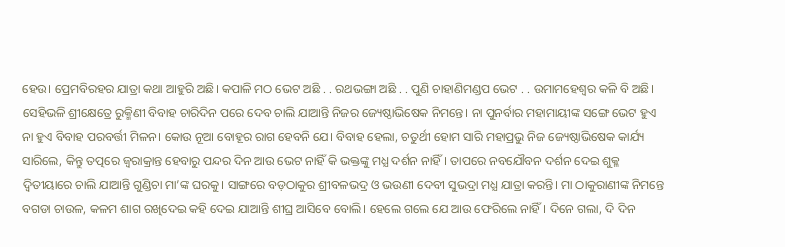ହେଉ। ପ୍ରେମବିରହର ଯାତ୍ରା କଥା ଆହୁରି ଅଛି। କପାଳି ମଠ ଭେଟ ଅଛି . . ରଥଭଙ୍ଗା ଅଛି . . ପୁଣି ଚାହାଣିମଣ୍ଡପ ଭେଟ . . ଉମାମହେଶ୍ଵର କଳି ବି ଅଛି।
ସେହିଭଳି ଶ୍ରୀକ୍ଷେତ୍ରେ ରୁକ୍ମିଣୀ ବିବାହ ଚାରିଦିନ ପରେ ଦେବ ଚାଲି ଯାଆନ୍ତି ନିଜର ଜ୍ୟେଷ୍ଠାଭିଷେକ ନିମନ୍ତେ। ନା ପୁନର୍ବାର ମହାମାୟୀଙ୍କ ସଙ୍ଗେ ଭେଟ ହୁଏ ନା ହୁଏ ବିବାହ ପରବର୍ତ୍ତୀ ମିଳନ। କୋଉ ନୂଆ ବୋହୂର ରାଗ ହେବନି ଯେ। ବିବାହ ହେଲା, ଚତୁର୍ଥୀ ହୋମ ସାରି ମହାପ୍ରଭୁ ନିଜ ଜ୍ୟେଷ୍ଠାଭିଷେକ କାର୍ଯ୍ୟ ସାରିଲେ, କିନ୍ତୁ ତତ୍ପରେ ଜ୍ଵରାକ୍ରାନ୍ତ ହେବାରୁ ପନ୍ଦର ଦିନ ଆଉ ଭେଟ ନାହିଁ କି ଭକ୍ତଙ୍କୁ ମଧ୍ଯ ଦର୍ଶନ ନାହିଁ। ତାପରେ ନବଯୌବନ ଦର୍ଶନ ଦେଇ ଶୁକ୍ଳ ଦ୍ଵିତୀୟାରେ ଚାଲି ଯାଆନ୍ତି ଗୁଣ୍ଡିଚା ମା’ଙ୍କ ଘରକୁ। ସାଙ୍ଗରେ ବଡ଼ଠାକୁର ଶ୍ରୀବଳଭଦ୍ର ଓ ଭଉଣୀ ଦେବୀ ସୁଭଦ୍ରା ମଧ୍ଯ ଯାତ୍ରା କରନ୍ତି। ମା ଠାକୁରାଣୀଙ୍କ ନିମନ୍ତେ ବଗଡା ଚାଉଳ, କଳମ ଶାଗ ରଖିଦେଇ କହି ଦେଇ ଯାଆନ୍ତି ଶୀଘ୍ର ଆସିବେ ବୋଲି। ହେଲେ ଗଲେ ଯେ ଆଉ ଫେରିଲେ ନାହିଁ। ଦିନେ ଗଲା, ଦି ଦିନ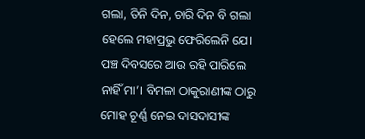ଗଲା, ତିନି ଦିନ, ଚାରି ଦିନ ବି ଗଲା ହେଲେ ମହାପ୍ରଭୁ ଫେରିଲେନି ଯେ। ପଞ୍ଚ ଦିବସରେ ଆଉ ରହି ପାରିଲେ ନାହିଁ ମା’। ବିମଳା ଠାକୁରାଣୀଙ୍କ ଠାରୁ ମୋହ ଚୂର୍ଣ୍ଣ ନେଇ ଦାସଦାସୀଙ୍କ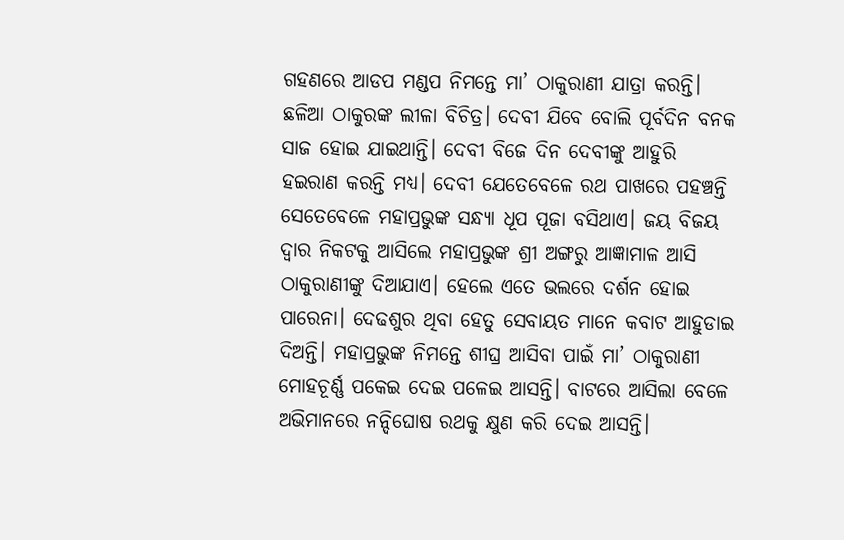ଗହଣରେ ଆଡପ ମଣ୍ଡପ ନିମନ୍ତେ ମା’ ଠାକୁରାଣୀ ଯାତ୍ରା କରନ୍ତି। ଛଳିଆ ଠାକୁରଙ୍କ ଲୀଳା ବିଚିତ୍ର। ଦେବୀ ଯିବେ ବୋଲି ପୂର୍ବଦିନ ବନକ ସାଜ ହୋଇ ଯାଇଥାନ୍ତି। ଦେବୀ ବିଜେ ଦିନ ଦେବୀଙ୍କୁ ଆହୁରି ହଇରାଣ କରନ୍ତି ମଧ୍ଯ। ଦେବୀ ଯେତେବେଳେ ରଥ ପାଖରେ ପହଞ୍ଚନ୍ତି ସେତେବେଳେ ମହାପ୍ରଭୁଙ୍କ ସନ୍ଧ୍ଯା ଧୂପ ପୂଜା ବସିଥାଏ। ଜୟ ବିଜୟ ଦ୍ଵାର ନିକଟକୁ ଆସିଲେ ମହାପ୍ରଭୁଙ୍କ ଶ୍ରୀ ଅଙ୍ଗରୁ ଆଜ୍ଞାମାଳ ଆସି ଠାକୁରାଣୀଙ୍କୁ ଦିଆଯାଏ। ହେଲେ ଏତେ ଭଲରେ ଦର୍ଶନ ହୋଇ ପାରେନା। ଦେଢଶୁର ଥିବା ହେତୁ ସେବାୟତ ମାନେ କବାଟ ଆହୁଡାଇ ଦିଅନ୍ତି। ମହାପ୍ରଭୁଙ୍କ ନିମନ୍ତେ ଶୀଘ୍ର ଆସିବା ପାଇଁ ମା’ ଠାକୁରାଣୀ ମୋହଚୂର୍ଣ୍ଣ ପକେଇ ଦେଇ ପଳେଇ ଆସନ୍ତି। ବାଟରେ ଆସିଲା ବେଳେ ଅଭିମାନରେ ନନ୍ଦିଘୋଷ ରଥକୁ କ୍ଷୁଣ କରି ଦେଇ ଆସନ୍ତି।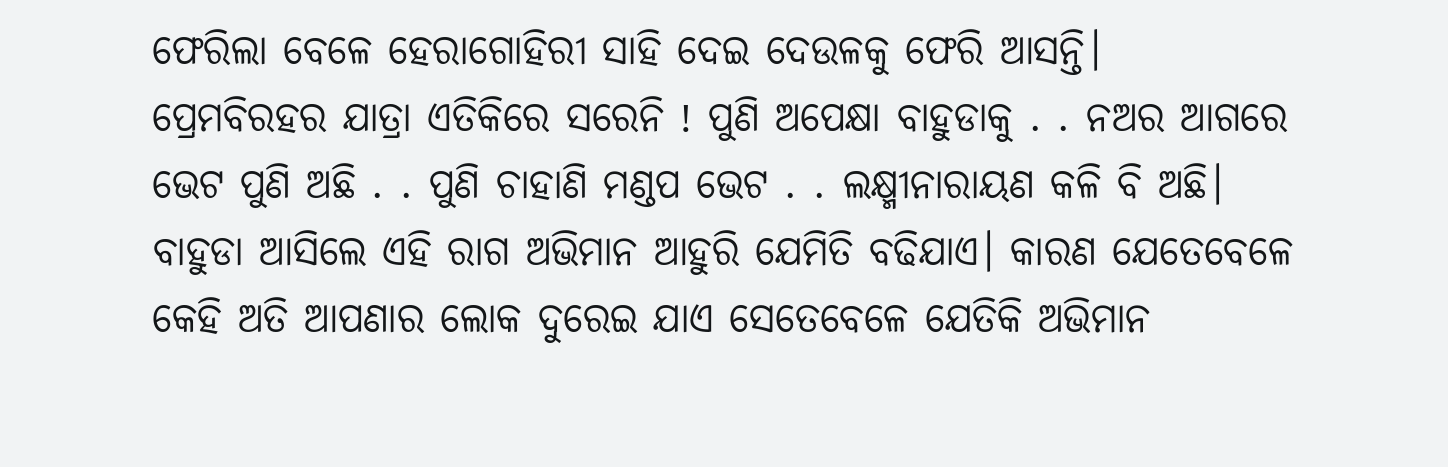ଫେରିଲା ବେଳେ ହେରାଗୋହିରୀ ସାହି ଦେଇ ଦେଉଳକୁ ଫେରି ଆସନ୍ତି।
ପ୍ରେମବିରହର ଯାତ୍ରା ଏତିକିରେ ସରେନି ! ପୁଣି ଅପେକ୍ଷା ବାହୁଡାକୁ . . ନଅର ଆଗରେ ଭେଟ ପୁଣି ଅଛି . . ପୁଣି ଚାହାଣି ମଣ୍ଡପ ଭେଟ . . ଲକ୍ଷ୍ମୀନାରାୟଣ କଳି ବି ଅଛି।
ବାହୁଡା ଆସିଲେ ଏହି ରାଗ ଅଭିମାନ ଆହୁରି ଯେମିତି ବଢିଯାଏ। କାରଣ ଯେତେବେଳେ କେହି ଅତି ଆପଣାର ଲୋକ ଦୁରେଇ ଯାଏ ସେତେବେଳେ ଯେତିକି ଅଭିମାନ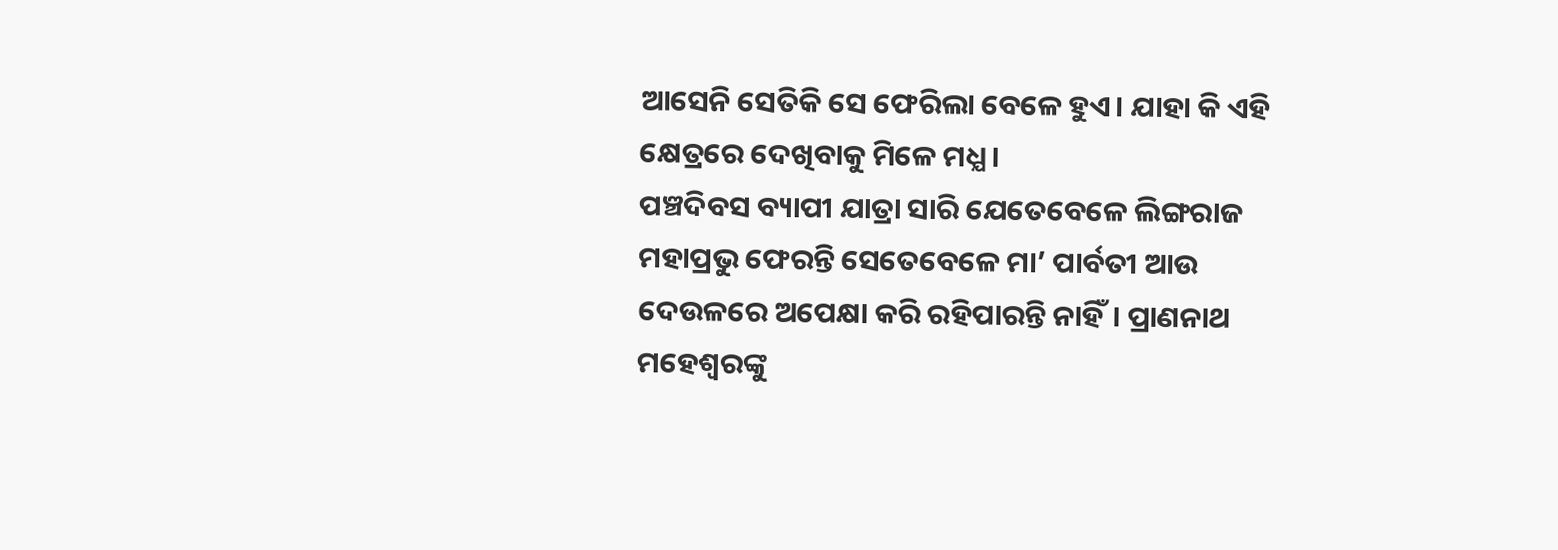ଆସେନି ସେତିକି ସେ ଫେରିଲା ବେଳେ ହୁଏ। ଯାହା କି ଏହି କ୍ଷେତ୍ରରେ ଦେଖିବାକୁ ମିଳେ ମଧ୍ଯ।
ପଞ୍ଚଦିବସ ବ୍ୟାପୀ ଯାତ୍ରା ସାରି ଯେତେବେଳେ ଲିଙ୍ଗରାଜ ମହାପ୍ରଭୁ ଫେରନ୍ତି ସେତେବେଳେ ମା’ ପାର୍ବତୀ ଆଉ ଦେଉଳରେ ଅପେକ୍ଷା କରି ରହିପାରନ୍ତି ନାହିଁ। ପ୍ରାଣନାଥ ମହେଶ୍ୱରଙ୍କୁ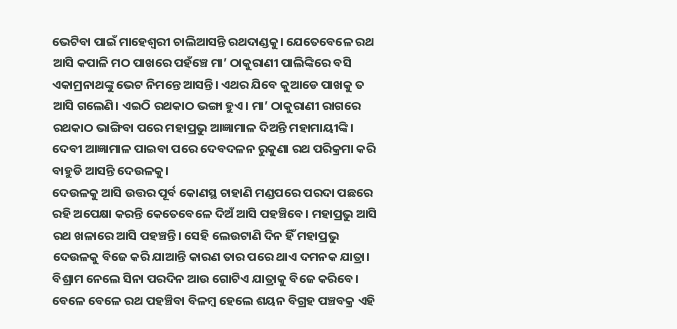ଭେଟିବା ପାଇଁ ମାହେଶ୍ୱରୀ ଚାଲିଆସନ୍ତି ରଥଦାଣ୍ଡକୁ। ଯେତେବେଳେ ରଥ ଆସି କପାଳି ମଠ ପାଖରେ ପହଁଞ୍ଚେ ମା’ ଠାକୁରାଣୀ ପାଲିଙ୍କିରେ ବସି ଏକାମ୍ରନାଥଙ୍କୁ ଭେଟ ନିମନ୍ତେ ଆସନ୍ତି। ଏଥର ଯିବେ କୁଆଡେ ପାଖକୁ ତ ଆସି ଗଲେଣି। ଏଇଠି ରଥକାଠ ଭଙ୍ଗା ହୁଏ। ମା’ ଠାକୁରାଣୀ ରାଗରେ ରଥକାଠ ଭାଙ୍ଗିବା ପରେ ମହାପ୍ରଭୁ ଆଜ୍ଞାମାଳ ଦିଅନ୍ତି ମହାମାୟୀଙ୍କି। ଦେବୀ ଆଜ୍ଞାମାଳ ପାଇବା ପରେ ଦେବଦଳନ ରୁକୁଣା ରଥ ପରିକ୍ରମା କରି ବାହୁଡି ଆସନ୍ତି ଦେଉଳକୁ।
ଦେଉଳକୁ ଆସି ଉତ୍ତର ପୂର୍ବ କୋଣସ୍ଥ ଚାହାଣି ମଣ୍ଡପରେ ପରଦା ପଛରେ ରହି ଅପେକ୍ଷା କରନ୍ତି କେତେବେଳେ ଦିଅଁ ଆସି ପହଞ୍ଚିବେ। ମହାପ୍ରଭୁ ଆସି ରଥ ଖଳାରେ ଆସି ପହଞ୍ଚନ୍ତି। ସେହି ଲେଉଟାଣି ଦିନ ହିଁ ମହାପ୍ରଭୁ ଦେଉଳକୁ ବିଜେ କରି ଯାଆନ୍ତି କାରଣ ତାର ପରେ ଥାଏ ଦମନକ ଯାତ୍ରା। ବିଶ୍ରାମ ନେଲେ ସିନା ପରଦିନ ଆଉ ଗୋଟିଏ ଯାତ୍ରାକୁ ବିଜେ କରିବେ। ବେଳେ ବେଳେ ରଥ ପହଞ୍ଚିବା ବିଳମ୍ବ ହେଲେ ଶୟନ ବିଗ୍ରହ ପଞ୍ଚବକ୍ର ଏହି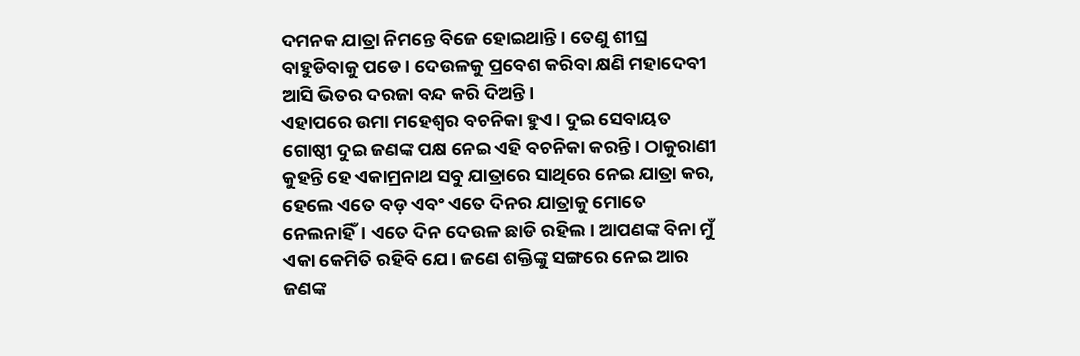ଦମନକ ଯାତ୍ରା ନିମନ୍ତେ ବିଜେ ହୋଇଥାନ୍ତି। ତେଣୁ ଶୀଘ୍ର ବାହୁଡିବାକୁ ପଡେ। ଦେଉଳକୁ ପ୍ରବେଶ କରିବା କ୍ଷଣି ମହାଦେବୀ ଆସି ଭିତର ଦରଜା ବନ୍ଦ କରି ଦିଅନ୍ତି।
ଏହାପରେ ଉମା ମହେଶ୍ବର ବଚନିକା ହୁଏ। ଦୁଇ ସେବାୟତ ଗୋଷ୍ଠୀ ଦୁଇ ଜଣଙ୍କ ପକ୍ଷ ନେଇ ଏହି ବଚନିକା କରନ୍ତି। ଠାକୁରାଣୀ କୁହନ୍ତି ହେ ଏକାମ୍ରନାଥ ସବୁ ଯାତ୍ରାରେ ସାଥିରେ ନେଇ ଯାତ୍ରା କର, ହେଲେ ଏତେ ବଡ଼ ଏବଂ ଏତେ ଦିନର ଯାତ୍ରାକୁ ମୋତେ ନେଲନାହିଁ। ଏତେ ଦିନ ଦେଉଳ ଛାଡି ରହିଲ। ଆପଣଙ୍କ ବିନା ମୁଁ ଏକା କେମିତି ରହିବି ଯେ। ଜଣେ ଶକ୍ତିଙ୍କୁ ସଙ୍ଗରେ ନେଇ ଆର ଜଣଙ୍କ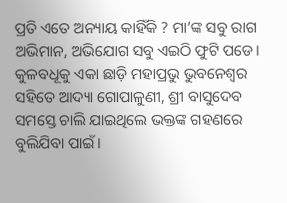ପ୍ରତି ଏତେ ଅନ୍ୟାୟ କାହିଁକି ? ମା’ଙ୍କ ସବୁ ରାଗ ଅଭିମାନ, ଅଭିଯୋଗ ସବୁ ଏଇଠି ଫୁଟି ପଡେ। କୁଳବଧୂକୁ ଏକା ଛାଡ଼ି ମହାପ୍ରଭୁ ଭୁବନେଶ୍ବର ସହିତେ ଆଦ୍ୟା ଗୋପାଳୁଣୀ, ଶ୍ରୀ ବାସୁଦେବ ସମସ୍ତେ ଚାଲି ଯାଇଥିଲେ ଭକ୍ତଙ୍କ ଗହଣରେ ବୁଲିଯିବା ପାଇଁ।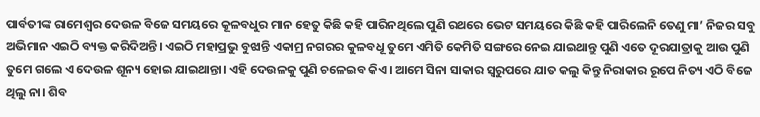ପାର୍ବତୀଙ୍କ ରାମେଶ୍ୱର ଦେଉଳ ବିଜେ ସମୟରେ କୂଳବଧୁର ମାନ ହେତୁ କିଛି କହି ପାରିନଥିଲେ ପୁଣି ରଥରେ ଭେଟ ସମୟରେ କିଛି କହି ପାରିଲେନି ତେଣୁ ମା’ ନିଜର ସବୁ ଅଭିମାନ ଏଇଠି ବ୍ୟକ୍ତ କରିଦିଅନ୍ତି। ଏଇଠି ମହାପ୍ରଭୁ ବୁଝାନ୍ତି ଏକାମ୍ର ନଗରର କୁଳବଧୂ ତୁମେ ଏମିତି କେମିତି ସଙ୍ଗରେ ନେଇ ଯାଇଥାନ୍ତୁ ପୁଣି ଏତେ ଦୂରଯାତ୍ରାକୁ ଆଉ ପୁଣି ତୁମେ ଗଲେ ଏ ଦେଉଳ ଶୂନ୍ୟ ହୋଇ ଯାଇଥାନ୍ତା। ଏହି ଦେଉଳକୁ ପୁଣି ଚଳେଇବ କିଏ। ଆମେ ସିନା ସାକାର ସ୍ଵରୁପରେ ଯାତ କଲୁ କିନ୍ତୁ ନିରାକାର ରୂପେ ନିତ୍ୟ ଏଠି ବିଜେ ଥିଲୁ ନା। ଶିବ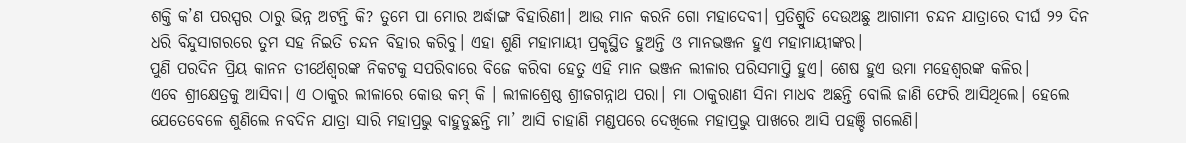ଶକ୍ତି କ’ଣ ପରସ୍ପର ଠାରୁ ଭିନ୍ନ ଅଟନ୍ତି କି? ତୁମେ ପା ମୋର ଅର୍ଦ୍ଧାଙ୍ଗ ବିହାରିଣୀ। ଆଉ ମାନ କରନି ଗୋ ମହାଦେବୀ। ପ୍ରତିଶ୍ରୁତି ଦେଉଅଛୁ ଆଗାମୀ ଚନ୍ଦନ ଯାତ୍ରାରେ ଦୀର୍ଘ ୨୨ ଦିନ ଧରି ବିନ୍ଦୁସାଗରରେ ତୁମ ସହ ନିଇତି ଚନ୍ଦନ ବିହାର କରିବୁ। ଏହା ଶୁଣି ମହାମାୟୀ ପ୍ରକୃସ୍ଥିତ ହୁଅନ୍ତି ଓ ମାନଭଞ୍ଜନ ହୁଏ ମହାମାୟୀଙ୍କର।
ପୁଣି ପରଦିନ ପ୍ରିୟ କାନନ ତୀର୍ଥେଶ୍ୱରଙ୍କ ନିକଟକୁ ସପରିବାରେ ବିଜେ କରିବା ହେତୁ ଏହି ମାନ ଭଞ୍ଜନ ଲୀଳାର ପରିସମାପ୍ତି ହୁଏ। ଶେଷ ହୁଏ ଉମା ମହେଶ୍ଵରଙ୍କ କଳିର।
ଏବେ ଶ୍ରୀକ୍ଷେତ୍ରକୁ ଆସିବା। ଏ ଠାକୁର ଲୀଳାରେ କୋଉ କମ୍ କି । ଲୀଳାଶ୍ରେଷ୍ଠ ଶ୍ରୀଜଗନ୍ନାଥ ପରା। ମା ଠାକୁରାଣୀ ସିନା ମାଧବ ଅଛନ୍ତି ବୋଲି ଜାଣି ଫେରି ଆସିଥିଲେ। ହେଲେ ଯେତେବେଳେ ଶୁଣିଲେ ନବଦିନ ଯାତ୍ରା ସାରି ମହାପ୍ରଭୁ ବାହୁଡୁଛନ୍ତି ମା’ ଆସି ଚାହାଣି ମଣ୍ଡପରେ ଦେଖିଲେ ମହାପ୍ରଭୁ ପାଖରେ ଆସି ପହଞ୍ଚି ଗଲେଣି।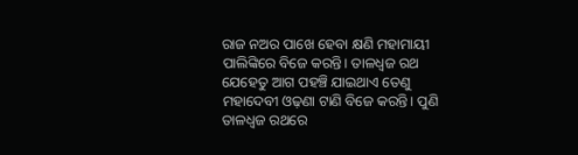ରାଜ ନଅର ପାଖେ ହେବା କ୍ଷଣି ମହାମାୟୀ ପାଲିଙ୍କିରେ ବିଜେ କରନ୍ତି। ତାଳଧ୍ଵଜ ରଥ ଯେହେତୁ ଆଗ ପହଞ୍ଚି ଯାଇଥାଏ ତେଣୁ ମହାଦେବୀ ଓଢ଼ଣା ଟାଣି ବିଜେ କରନ୍ତି। ପୁଣି ତାଳଧ୍ଵଜ ରଥରେ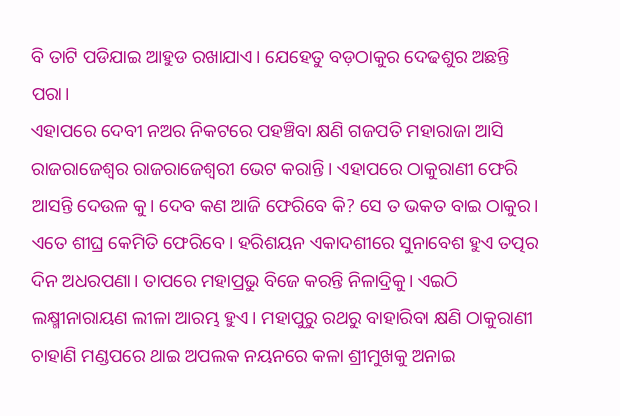ବି ତାଟି ପଡିଯାଇ ଆହୁଡ ରଖାଯାଏ। ଯେହେତୁ ବଡ଼ଠାକୁର ଦେଢଶୁର ଅଛନ୍ତି ପରା।
ଏହାପରେ ଦେବୀ ନଅର ନିକଟରେ ପହଞ୍ଚିବା କ୍ଷଣି ଗଜପତି ମହାରାଜା ଆସି ରାଜରାଜେଶ୍ଵର ରାଜରାଜେଶ୍ୱରୀ ଭେଟ କରାନ୍ତି। ଏହାପରେ ଠାକୁରାଣୀ ଫେରି ଆସନ୍ତି ଦେଉଳ କୁ। ଦେବ କଣ ଆଜି ଫେରିବେ କି? ସେ ତ ଭକତ ବାଇ ଠାକୁର। ଏତେ ଶୀଘ୍ର କେମିତି ଫେରିବେ। ହରିଶୟନ ଏକାଦଶୀରେ ସୁନାବେଶ ହୁଏ ତତ୍ପର ଦିନ ଅଧରପଣା। ତାପରେ ମହାପ୍ରଭୁ ବିଜେ କରନ୍ତି ନିଳାଦ୍ରିକୁ। ଏଇଠି ଲକ୍ଷ୍ମୀନାରାୟଣ ଲୀଳା ଆରମ୍ଭ ହୁଏ। ମହାପୁରୁ ରଥରୁ ବାହାରିବା କ୍ଷଣି ଠାକୁରାଣୀ ଚାହାଣି ମଣ୍ଡପରେ ଥାଇ ଅପଲକ ନୟନରେ କଳା ଶ୍ରୀମୁଖକୁ ଅନାଇ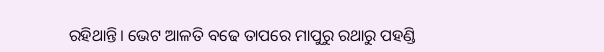ରହିଥାନ୍ତି। ଭେଟ ଆଳତି ବଢେ ତାପରେ ମାପୁରୁ ରଥାରୁ ପହଣ୍ଡି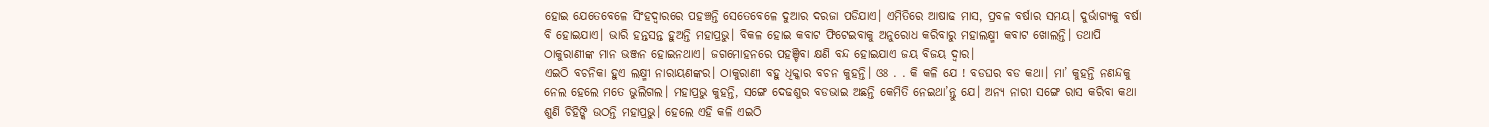ହୋଇ ଯେତେବେଳେ ସିଂହଦ୍ଵାରରେ ପହଞ୍ଚନ୍ତି ସେତେବେଳେ ଦୁଆର ଦରଜା ପଡିଯାଏ। ଏମିତିରେ ଆଷାଢ ମାସ, ପ୍ରବଳ ବର୍ଷାର ସମୟ। ଦୁର୍ଭାଗ୍ୟକୁ ବର୍ଷା ବି ହୋଇଯାଏ। ଭାରି ହନ୍ତସନ୍ତ ହୁଅନ୍ତି ମହାପ୍ରଭୁ। ବିକଳ ହୋଇ କବାଟ ଫିଟେଇବାକୁ ଅନୁରୋଧ କରିବାରୁ ମହାଲକ୍ଷ୍ମୀ କବାଟ ଖୋଲନ୍ତି। ତଥାପି ଠାକୁରାଣୀଙ୍କ ମାନ ଭଞ୍ଜନ ହୋଇନଥାଏ। ଜଗମୋହନରେ ପହଞ୍ଚିବା କ୍ଷଣି ବନ୍ଦ ହୋଇଯାଏ ଜୟ ବିଜୟ ଦ୍ଵାର।
ଏଇଠି ବଚନିକା ହୁଏ ଲକ୍ଷ୍ମୀ ନାରାୟଣଙ୍କର। ଠାକୁରାଣୀ ବହୁ ଧିକ୍କାର ବଚନ କୁହନ୍ତି। ଓଃ . . କି କଳି ଯେ ! ବଡଘର ବଡ କଥା। ମା’ କୁହନ୍ତି ନଣନ୍ଦକୁ ନେଲ ହେଲେ ମତେ ଭୁଲିଗଲ। ମହାପ୍ରଭୁ କୁହନ୍ତି, ସଙ୍ଗେ ଦେଢଶୁର ବଡଭାଇ ଅଛନ୍ତି କେମିତି ନେଇଥା’ନ୍ତୁ ଯେ। ଅନ୍ୟ ନାରୀ ସଙ୍ଗେ ରାସ କରିବା କଥା ଶୁଣି ଚିହିଙ୍କି ଉଠନ୍ତି ମହାପ୍ରଭୁ। ହେଲେ ଏହି କଳି ଏଇଠି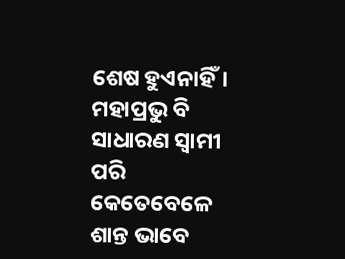ଶେଷ ହୁଏନାହିଁ। ମହାପ୍ରଭୁ ବି ସାଧାରଣ ସ୍ଵାମୀ ପରି କେତେବେଳେ ଶାନ୍ତ ଭାବେ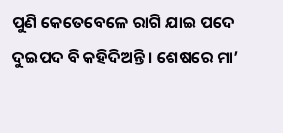ପୁଣି କେତେବେଳେ ରାଗି ଯାଇ ପଦେ ଦୁଇପଦ ବି କହିଦିଅନ୍ତି। ଶେଷରେ ମା’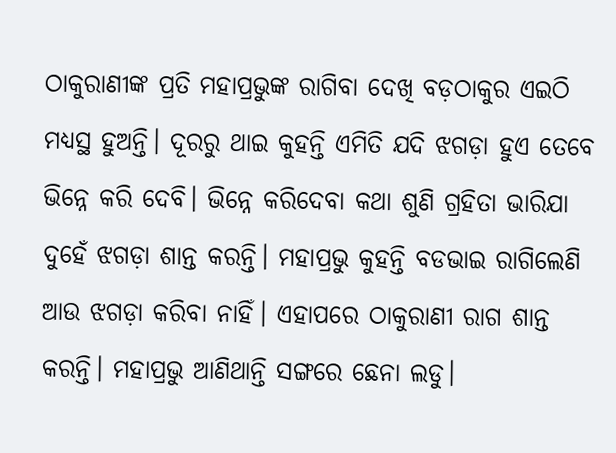ଠାକୁରାଣୀଙ୍କ ପ୍ରତି ମହାପ୍ରଭୁଙ୍କ ରାଗିବା ଦେଖି ବଡ଼ଠାକୁର ଏଇଠି ମଧ୍ୟସ୍ଥ ହୁଅନ୍ତି। ଦୂରରୁ ଥାଇ କୁହନ୍ତି ଏମିତି ଯଦି ଝଗଡ଼ା ହୁଏ ତେବେ ଭିନ୍ନେ କରି ଦେବି। ଭିନ୍ନେ କରିଦେବା କଥା ଶୁଣି ଗ୍ରହିତା ଭାରିଯା ଦୁହେଁ ଝଗଡ଼ା ଶାନ୍ତ କରନ୍ତି। ମହାପ୍ରଭୁ କୁହନ୍ତି ବଡଭାଇ ରାଗିଲେଣି ଆଉ ଝଗଡ଼ା କରିବା ନାହିଁ। ଏହାପରେ ଠାକୁରାଣୀ ରାଗ ଶାନ୍ତ କରନ୍ତି। ମହାପ୍ରଭୁ ଆଣିଥାନ୍ତି ସଙ୍ଗରେ ଛେନା ଲଡୁ।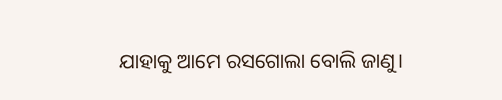ଯାହାକୁ ଆମେ ରସଗୋଲା ବୋଲି ଜାଣୁ।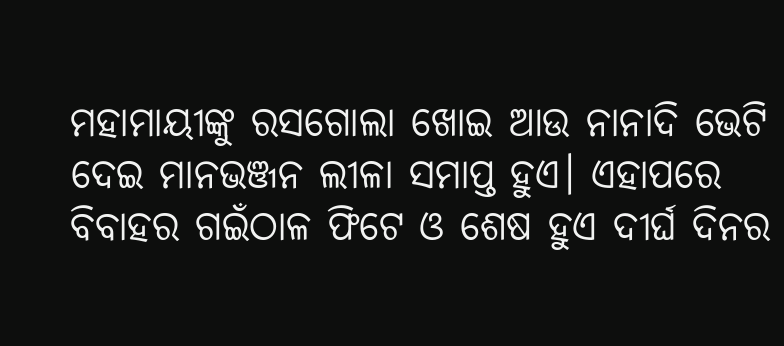ମହାମାୟୀଙ୍କୁ ରସଗୋଲା ଖୋଇ ଆଉ ନାନାଦି ଭେଟି ଦେଇ ମାନଭଞ୍ଜନ ଲୀଳା ସମାପ୍ତ ହୁଏ। ଏହାପରେ ବିବାହର ଗଇଁଠାଳ ଫିଟେ ଓ ଶେଷ ହୁଏ ଦୀର୍ଘ ଦିନର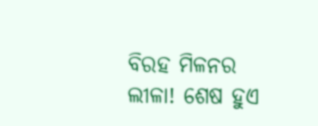ବିରହ ମିଳନର ଲୀଳା! ଶେଷ ହୁଏ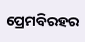ପ୍ରେମବିରହର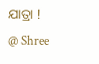ଯାତ୍ରା !
@ Shree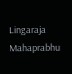Lingaraja Mahaprabhu